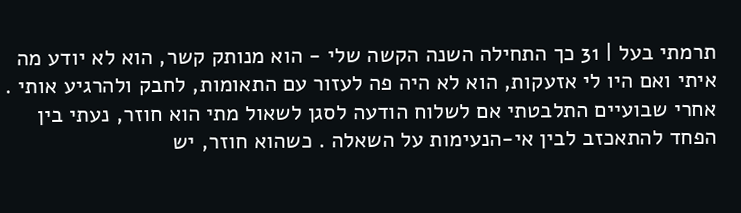תרמתי בעל | 31 כך התחילה השנה הקשה שלי - הוא מנותק קשר, הוא לא יודע מה איתי ואם היו לי אזעקות, הוא לא היה פה לעזור עם התאומות, לחבק ולהרגיע אותי . אחרי שבועיים התלבטתי אם לשלוח הודעה לסגן לשאול מתי הוא חוזר, נעתי בין הפחד להתאכזב לבין אי-הנעימות על השאלה . כשהוא חוזר, יש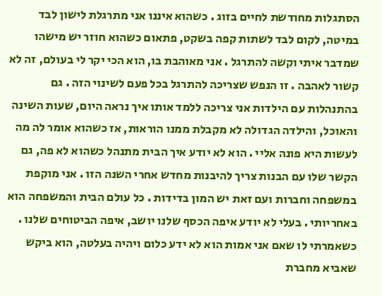הסתגלות מחודשת לחיים בזוג . כשהוא איננו אני מתרגלת לישון לבד במיטה, לקום לבד לשתות קפה בשקט, פתאום כשהוא חוזר יש מישהו שמדבר איתי וקשה להתרגל . אני מאוהבת בו, הוא הכי יקר לי בעולם, זה לא קשור לאהבה . זו הנפש שצריכה להתרגל בכל פעם לשינוי הזה . גם בהתנהלות עם הילדות אני צריכה ללמד אותו איך נראה היום, שעות השינה והאוכל, והילדה הגדולה לא מקבלת ממנו הוראות, אז כשהוא אומר לה מה לעשות היא פונה אליי . הוא לא יודע איך הבית מתנהל כשהוא לא פה, גם הקשר שלו עם הבנות צריך להיבנות מחדש אחרי השנה הזו . אני מוקפת במשפחה וחברות ועם זאת יש המון בדידות . כל עולם הבית והמשפחה הוא באחריותי . בעלי לא יודע איפה הכסף שלנו יושב, איפה הביטוחים שלנו . כשאמרתי לו שאם אני אמות הוא לא ידע כלום ויהיה בעלטה, הוא ביקש שאביא מחברת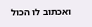ואכתוב לו הכול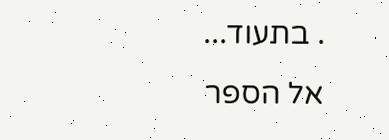. בתעוד...
אל הספר